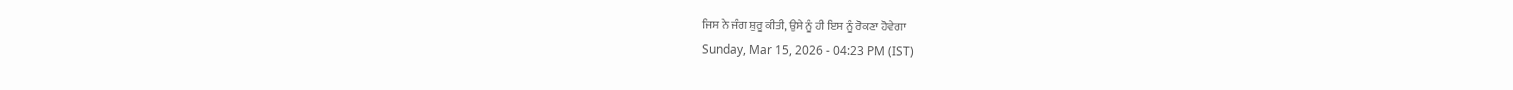ਜਿਸ ਨੇ ਜੰਗ ਸ਼ੁਰੂ ਕੀਤੀ, ਉਸੇ ਨੂੰ ਹੀ ਇਸ ਨੂੰ ਰੋਕਣਾ ਹੋਵੇਗਾ
Sunday, Mar 15, 2026 - 04:23 PM (IST)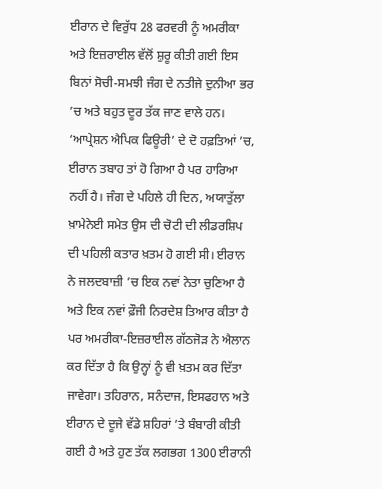ਈਰਾਨ ਦੇ ਵਿਰੁੱਧ 28 ਫਰਵਰੀ ਨੂੰ ਅਮਰੀਕਾ ਅਤੇ ਇਜ਼ਰਾਈਲ ਵੱਲੋਂ ਸ਼ੁਰੂ ਕੀਤੀ ਗਈ ਇਸ ਬਿਨਾਂ ਸੋਚੀ-ਸਮਝੀ ਜੰਗ ਦੇ ਨਤੀਜੇ ਦੁਨੀਆ ਭਰ ’ਚ ਅਤੇ ਬਹੁਤ ਦੂਰ ਤੱਕ ਜਾਣ ਵਾਲੇ ਹਨ।
‘ਆਪ੍ਰੇਸ਼ਨ ਐਪਿਕ ਫਿਊਰੀ’ ਦੇ ਦੋ ਹਫ਼ਤਿਆਂ ’ਚ, ਈਰਾਨ ਤਬਾਹ ਤਾਂ ਹੋ ਗਿਆ ਹੈ ਪਰ ਹਾਰਿਆ ਨਹੀਂ ਹੈ। ਜੰਗ ਦੇ ਪਹਿਲੇ ਹੀ ਦਿਨ, ਅਯਾਤੁੱਲਾ ਖ਼ਾਮੇਨੇਈ ਸਮੇਤ ਉਸ ਦੀ ਚੋਟੀ ਦੀ ਲੀਡਰਸ਼ਿਪ ਦੀ ਪਹਿਲੀ ਕਤਾਰ ਖ਼ਤਮ ਹੋ ਗਈ ਸੀ। ਈਰਾਨ ਨੇ ਜਲਦਬਾਜ਼ੀ ’ਚ ਇਕ ਨਵਾਂ ਨੇਤਾ ਚੁਣਿਆ ਹੈ ਅਤੇ ਇਕ ਨਵਾਂ ਫ਼ੌਜੀ ਨਿਰਦੇਸ਼ ਤਿਆਰ ਕੀਤਾ ਹੈ ਪਰ ਅਮਰੀਕਾ-ਇਜ਼ਰਾਈਲ ਗੱਠਜੋੜ ਨੇ ਐਲਾਨ ਕਰ ਦਿੱਤਾ ਹੈ ਕਿ ਉਨ੍ਹਾਂ ਨੂੰ ਵੀ ਖ਼ਤਮ ਕਰ ਦਿੱਤਾ ਜਾਵੇਗਾ। ਤਹਿਰਾਨ, ਸਨੰਦਾਜ, ਇਸਫਹਾਨ ਅਤੇ ਈਰਾਨ ਦੇ ਦੂਜੇ ਵੱਡੇ ਸ਼ਹਿਰਾਂ ’ਤੇ ਬੰਬਾਰੀ ਕੀਤੀ ਗਈ ਹੈ ਅਤੇ ਹੁਣ ਤੱਕ ਲਗਭਗ 1300 ਈਰਾਨੀ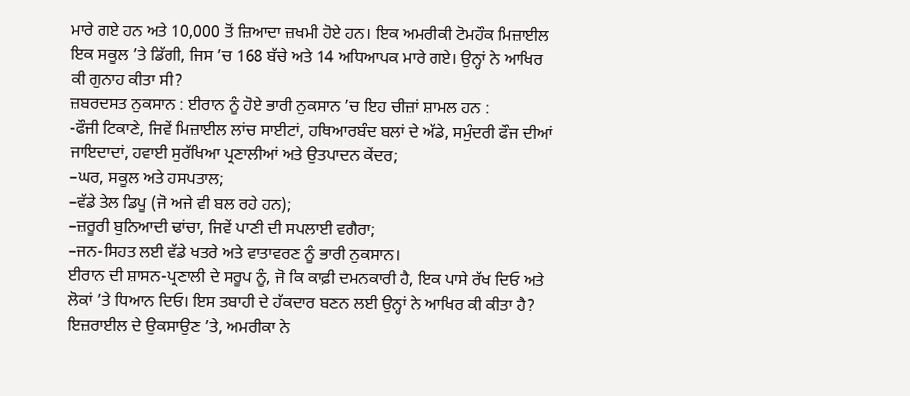ਮਾਰੇ ਗਏ ਹਨ ਅਤੇ 10,000 ਤੋਂ ਜ਼ਿਆਦਾ ਜ਼ਖਮੀ ਹੋਏ ਹਨ। ਇਕ ਅਮਰੀਕੀ ਟੋਮਹੌਕ ਮਿਜ਼ਾਈਲ ਇਕ ਸਕੂਲ ’ਤੇ ਡਿੱਗੀ, ਜਿਸ ’ਚ 168 ਬੱਚੇ ਅਤੇ 14 ਅਧਿਆਪਕ ਮਾਰੇ ਗਏ। ਉਨ੍ਹਾਂ ਨੇ ਆਖਿਰ ਕੀ ਗੁਨਾਹ ਕੀਤਾ ਸੀ?
ਜ਼ਬਰਦਸਤ ਨੁਕਸਾਨ : ਈਰਾਨ ਨੂੰ ਹੋਏ ਭਾਰੀ ਨੁਕਸਾਨ ’ਚ ਇਹ ਚੀਜ਼ਾਂ ਸ਼ਾਮਲ ਹਨ :
-ਫੌਜੀ ਟਿਕਾਣੇ, ਜਿਵੇਂ ਮਿਜ਼ਾਈਲ ਲਾਂਚ ਸਾਈਟਾਂ, ਹਥਿਆਰਬੰਦ ਬਲਾਂ ਦੇ ਅੱਡੇ, ਸਮੁੰਦਰੀ ਫੌਜ ਦੀਆਂ ਜਾਇਦਾਦਾਂ, ਹਵਾਈ ਸੁਰੱਖਿਆ ਪ੍ਰਣਾਲੀਆਂ ਅਤੇ ਉਤਪਾਦਨ ਕੇਂਦਰ;
–ਘਰ, ਸਕੂਲ ਅਤੇ ਹਸਪਤਾਲ;
–ਵੱਡੇ ਤੇਲ ਡਿਪੂ (ਜੋ ਅਜੇ ਵੀ ਬਲ ਰਹੇ ਹਨ);
–ਜ਼ਰੂਰੀ ਬੁਨਿਆਦੀ ਢਾਂਚਾ, ਜਿਵੇਂ ਪਾਣੀ ਦੀ ਸਪਲਾਈ ਵਗੈਰਾ;
–ਜਨ-ਸਿਹਤ ਲਈ ਵੱਡੇ ਖਤਰੇ ਅਤੇ ਵਾਤਾਵਰਣ ਨੂੰ ਭਾਰੀ ਨੁਕਸਾਨ।
ਈਰਾਨ ਦੀ ਸ਼ਾਸਨ-ਪ੍ਰਣਾਲੀ ਦੇ ਸਰੂਪ ਨੂੰ, ਜੋ ਕਿ ਕਾਫ਼ੀ ਦਮਨਕਾਰੀ ਹੈ, ਇਕ ਪਾਸੇ ਰੱਖ ਦਿਓ ਅਤੇ ਲੋਕਾਂ ’ਤੇ ਧਿਆਨ ਦਿਓ। ਇਸ ਤਬਾਹੀ ਦੇ ਹੱਕਦਾਰ ਬਣਨ ਲਈ ਉਨ੍ਹਾਂ ਨੇ ਆਖਿਰ ਕੀ ਕੀਤਾ ਹੈ? ਇਜ਼ਰਾਈਲ ਦੇ ਉਕਸਾਉਣ ’ਤੇ, ਅਮਰੀਕਾ ਨੇ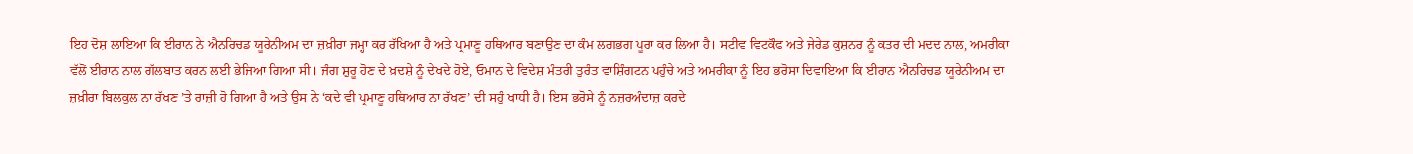ਇਹ ਦੋਸ਼ ਲਾਇਆ ਕਿ ਈਰਾਨ ਨੇ ਐਨਰਿਚਡ ਯੂਰੇਨੀਅਮ ਦਾ ਜ਼ਖ਼ੀਰਾ ਜਮ੍ਹਾ ਕਰ ਰੱਖਿਆ ਹੈ ਅਤੇ ਪ੍ਰਮਾਣੂ ਹਥਿਆਰ ਬਣਾਉਣ ਦਾ ਕੰਮ ਲਗਭਗ ਪੂਰਾ ਕਰ ਲਿਆ ਹੈ। ਸਟੀਵ ਵਿਟਕੌਫ ਅਤੇ ਜੇਰੇਡ ਕੁਸ਼ਨਰ ਨੂੰ ਕਤਰ ਦੀ ਮਦਦ ਨਾਲ, ਅਮਰੀਕਾ ਵੱਲੋਂ ਈਰਾਨ ਨਾਲ ਗੱਲਬਾਤ ਕਰਨ ਲਈ ਭੇਜਿਆ ਗਿਆ ਸੀ। ਜੰਗ ਸ਼ੁਰੂ ਹੋਣ ਦੇ ਖ਼ਦਸ਼ੇ ਨੂੰ ਦੇਖਦੇ ਹੋਏ, ਓਮਾਨ ਦੇ ਵਿਦੇਸ਼ ਮੰਤਰੀ ਤੁਰੰਤ ਵਾਸ਼ਿੰਗਟਨ ਪਹੁੰਚੇ ਅਤੇ ਅਮਰੀਕਾ ਨੂੰ ਇਹ ਭਰੋਸਾ ਦਿਵਾਇਆ ਕਿ ਈਰਾਨ ਐਨਰਿਚਡ ਯੂਰੇਨੀਅਮ ਦਾ ਜ਼ਖ਼ੀਰਾ ਬਿਲਕੁਲ ਨਾ ਰੱਖਣ ’ਤੇ ਰਾਜ਼ੀ ਹੋ ਗਿਆ ਹੈ ਅਤੇ ਉਸ ਨੇ ‘ਕਦੇ ਵੀ ਪ੍ਰਮਾਣੂ ਹਥਿਆਰ ਨਾ ਰੱਖਣ’ ਦੀ ਸਹੁੰ ਖਾਧੀ ਹੈ। ਇਸ ਭਰੋਸੇ ਨੂੰ ਨਜ਼ਰਅੰਦਾਜ਼ ਕਰਦੇ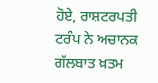ਹੋਏ, ਰਾਸ਼ਟਰਪਤੀ ਟਰੰਪ ਨੇ ਅਚਾਨਕ ਗੱਲਬਾਤ ਖ਼ਤਮ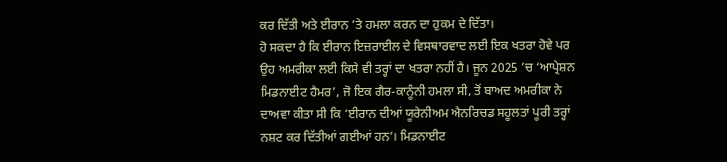ਕਰ ਦਿੱਤੀ ਅਤੇ ਈਰਾਨ ’ਤੇ ਹਮਲਾ ਕਰਨ ਦਾ ਹੁਕਮ ਦੇ ਦਿੱਤਾ।
ਹੋ ਸਕਦਾ ਹੈ ਕਿ ਈਰਾਨ ਇਜ਼ਰਾਈਲ ਦੇ ਵਿਸਥਾਰਵਾਦ ਲਈ ਇਕ ਖਤਰਾ ਹੋਵੇ ਪਰ ਉਹ ਅਮਰੀਕਾ ਲਈ ਕਿਸੇ ਵੀ ਤਰ੍ਹਾਂ ਦਾ ਖਤਰਾ ਨਹੀਂ ਹੈ। ਜੂਨ 2025 ’ਚ ‘ਆਪ੍ਰੇਸ਼ਨ ਮਿਡਨਾਈਟ ਹੈਮਰ’, ਜੋ ਇਕ ਗੈਰ-ਕਾਨੂੰਨੀ ਹਮਲਾ ਸੀ, ਤੋਂ ਬਾਅਦ ਅਮਰੀਕਾ ਨੇ ਦਾਅਵਾ ਕੀਤਾ ਸੀ ਕਿ ‘ਈਰਾਨ ਦੀਆਂ ਯੂਰੇਨੀਅਮ ਐਨਰਿਚਡ ਸਹੂਲਤਾਂ ਪੂਰੀ ਤਰ੍ਹਾਂ ਨਸ਼ਟ ਕਰ ਦਿੱਤੀਆਂ ਗਈਆਂ ਹਨ’। ਮਿਡਨਾਈਟ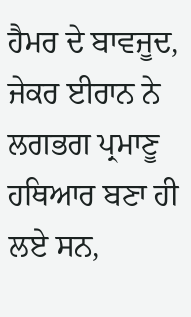ਹੈਮਰ ਦੇ ਬਾਵਜੂਦ, ਜੇਕਰ ਈਰਾਨ ਨੇ ਲਗਭਗ ਪ੍ਰਮਾਣੂ ਹਥਿਆਰ ਬਣਾ ਹੀ ਲਏ ਸਨ,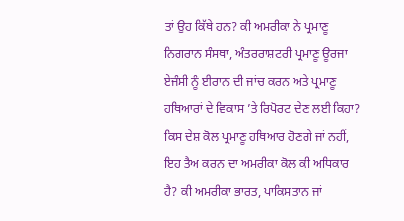ਤਾਂ ਉਹ ਕਿੱਥੇ ਹਨ? ਕੀ ਅਮਰੀਕਾ ਨੇ ਪ੍ਰਮਾਣੂ ਨਿਗਰਾਨ ਸੰਸਥਾ, ਅੰਤਰਰਾਸ਼ਟਰੀ ਪ੍ਰਮਾਣੂ ਊਰਜਾ ਏਜੰਸੀ ਨੂੰ ਈਰਾਨ ਦੀ ਜਾਂਚ ਕਰਨ ਅਤੇ ਪ੍ਰਮਾਣੂ ਹਥਿਆਰਾਂ ਦੇ ਵਿਕਾਸ ’ਤੇ ਰਿਪੋਰਟ ਦੇਣ ਲਈ ਕਿਹਾ? ਕਿਸ ਦੇਸ਼ ਕੋਲ ਪ੍ਰਮਾਣੂ ਹਥਿਆਰ ਹੋਣਗੇ ਜਾਂ ਨਹੀਂ, ਇਹ ਤੈਅ ਕਰਨ ਦਾ ਅਮਰੀਕਾ ਕੋਲ ਕੀ ਅਧਿਕਾਰ ਹੈ? ਕੀ ਅਮਰੀਕਾ ਭਾਰਤ, ਪਾਕਿਸਤਾਨ ਜਾਂ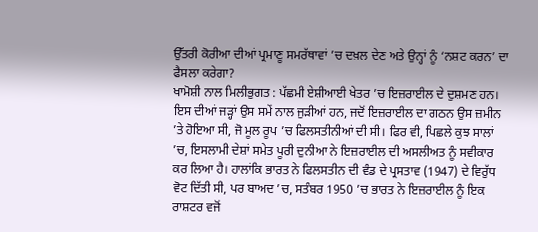ਉੱਤਰੀ ਕੋਰੀਆ ਦੀਆਂ ਪ੍ਰਮਾਣੂ ਸਮਰੱਥਾਵਾਂ ’ਚ ਦਖ਼ਲ ਦੇਣ ਅਤੇ ਉਨ੍ਹਾਂ ਨੂੰ ‘ਨਸ਼ਟ ਕਰਨ’ ਦਾ ਫੈਸਲਾ ਕਰੇਗਾ?
ਖਾਮੋਸ਼ੀ ਨਾਲ ਮਿਲੀਭੁਗਤ : ਪੱਛਮੀ ਏਸ਼ੀਆਈ ਖੇਤਰ ’ਚ ਇਜ਼ਰਾਈਲ ਦੇ ਦੁਸ਼ਮਣ ਹਨ। ਇਸ ਦੀਆਂ ਜੜ੍ਹਾਂ ਉਸ ਸਮੇਂ ਨਾਲ ਜੁੜੀਆਂ ਹਨ, ਜਦੋਂ ਇਜ਼ਰਾਈਲ ਦਾ ਗਠਨ ਉਸ ਜ਼ਮੀਨ ’ਤੇ ਹੋਇਆ ਸੀ, ਜੋ ਮੂਲ ਰੂਪ ’ਚ ਫਿਲਸਤੀਨੀਆਂ ਦੀ ਸੀ। ਫਿਰ ਵੀ, ਪਿਛਲੇ ਕੁਝ ਸਾਲਾਂ ’ਚ, ਇਸਲਾਮੀ ਦੇਸ਼ਾਂ ਸਮੇਤ ਪੂਰੀ ਦੁਨੀਆ ਨੇ ਇਜ਼ਰਾਈਲ ਦੀ ਅਸਲੀਅਤ ਨੂੰ ਸਵੀਕਾਰ ਕਰ ਲਿਆ ਹੈ। ਹਾਲਾਂਕਿ ਭਾਰਤ ਨੇ ਫਿਲਸਤੀਨ ਦੀ ਵੰਡ ਦੇ ਪ੍ਰਸਤਾਵ (1947) ਦੇ ਵਿਰੁੱਧ ਵੋਟ ਦਿੱਤੀ ਸੀ, ਪਰ ਬਾਅਦ ’ਚ, ਸਤੰਬਰ 1950 ’ਚ ਭਾਰਤ ਨੇ ਇਜ਼ਰਾਈਲ ਨੂੰ ਇਕ ਰਾਸ਼ਟਰ ਵਜੋਂ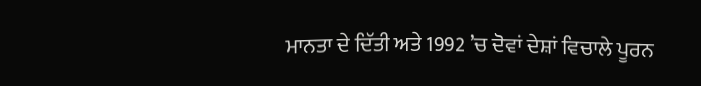ਮਾਨਤਾ ਦੇ ਦਿੱਤੀ ਅਤੇ 1992 ’ਚ ਦੋਵਾਂ ਦੇਸ਼ਾਂ ਵਿਚਾਲੇ ਪੂਰਨ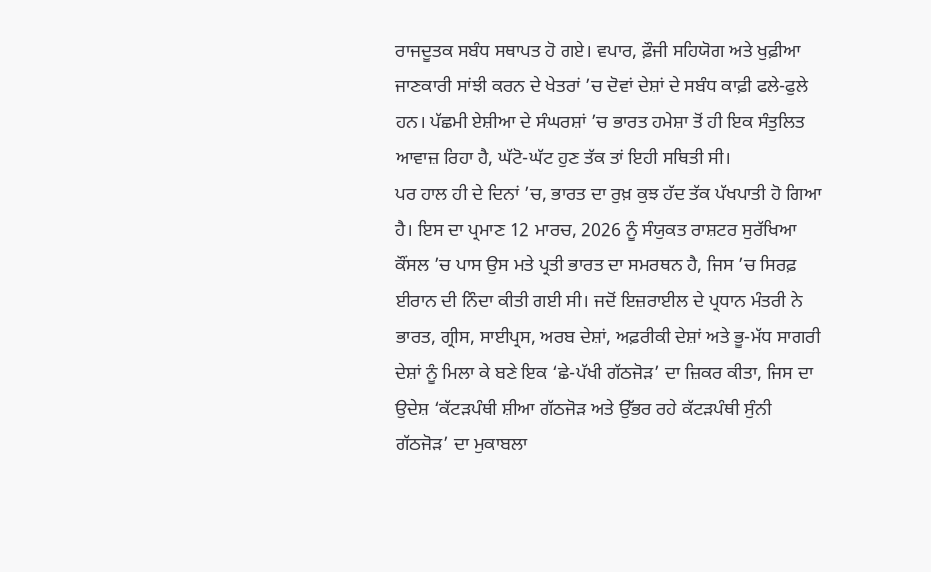ਰਾਜਦੂਤਕ ਸਬੰਧ ਸਥਾਪਤ ਹੋ ਗਏ। ਵਪਾਰ, ਫ਼ੌਜੀ ਸਹਿਯੋਗ ਅਤੇ ਖੁਫ਼ੀਆ ਜਾਣਕਾਰੀ ਸਾਂਝੀ ਕਰਨ ਦੇ ਖੇਤਰਾਂ ’ਚ ਦੋਵਾਂ ਦੇਸ਼ਾਂ ਦੇ ਸਬੰਧ ਕਾਫ਼ੀ ਫਲੇ-ਫੁਲੇ ਹਨ। ਪੱਛਮੀ ਏਸ਼ੀਆ ਦੇ ਸੰਘਰਸ਼ਾਂ ’ਚ ਭਾਰਤ ਹਮੇਸ਼ਾ ਤੋਂ ਹੀ ਇਕ ਸੰਤੁਲਿਤ ਆਵਾਜ਼ ਰਿਹਾ ਹੈ, ਘੱਟੋ-ਘੱਟ ਹੁਣ ਤੱਕ ਤਾਂ ਇਹੀ ਸਥਿਤੀ ਸੀ।
ਪਰ ਹਾਲ ਹੀ ਦੇ ਦਿਨਾਂ ’ਚ, ਭਾਰਤ ਦਾ ਰੁਖ਼ ਕੁਝ ਹੱਦ ਤੱਕ ਪੱਖਪਾਤੀ ਹੋ ਗਿਆ ਹੈ। ਇਸ ਦਾ ਪ੍ਰਮਾਣ 12 ਮਾਰਚ, 2026 ਨੂੰ ਸੰਯੁਕਤ ਰਾਸ਼ਟਰ ਸੁਰੱਖਿਆ ਕੌਂਸਲ ’ਚ ਪਾਸ ਉਸ ਮਤੇ ਪ੍ਰਤੀ ਭਾਰਤ ਦਾ ਸਮਰਥਨ ਹੈ, ਜਿਸ ’ਚ ਸਿਰਫ਼ ਈਰਾਨ ਦੀ ਨਿੰਦਾ ਕੀਤੀ ਗਈ ਸੀ। ਜਦੋਂ ਇਜ਼ਰਾਈਲ ਦੇ ਪ੍ਰਧਾਨ ਮੰਤਰੀ ਨੇ ਭਾਰਤ, ਗ੍ਰੀਸ, ਸਾਈਪ੍ਰਸ, ਅਰਬ ਦੇਸ਼ਾਂ, ਅਫ਼ਰੀਕੀ ਦੇਸ਼ਾਂ ਅਤੇ ਭੂ-ਮੱਧ ਸਾਗਰੀ ਦੇਸ਼ਾਂ ਨੂੰ ਮਿਲਾ ਕੇ ਬਣੇ ਇਕ ‘ਛੇ-ਪੱਖੀ ਗੱਠਜੋੜ’ ਦਾ ਜ਼ਿਕਰ ਕੀਤਾ, ਜਿਸ ਦਾ ਉਦੇਸ਼ ‘ਕੱਟੜਪੰਥੀ ਸ਼ੀਆ ਗੱਠਜੋੜ ਅਤੇ ਉੱਭਰ ਰਹੇ ਕੱਟੜਪੰਥੀ ਸੁੰਨੀ ਗੱਠਜੋੜ’ ਦਾ ਮੁਕਾਬਲਾ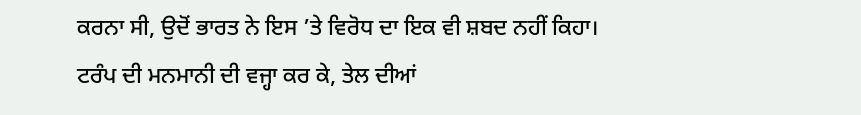ਕਰਨਾ ਸੀ, ਉਦੋਂ ਭਾਰਤ ਨੇ ਇਸ ’ਤੇ ਵਿਰੋਧ ਦਾ ਇਕ ਵੀ ਸ਼ਬਦ ਨਹੀਂ ਕਿਹਾ।
ਟਰੰਪ ਦੀ ਮਨਮਾਨੀ ਦੀ ਵਜ੍ਹਾ ਕਰ ਕੇ, ਤੇਲ ਦੀਆਂ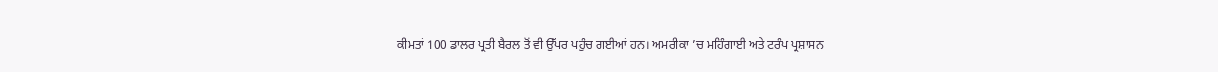ਕੀਮਤਾਂ 100 ਡਾਲਰ ਪ੍ਰਤੀ ਬੈਰਲ ਤੋਂ ਵੀ ਉੱਪਰ ਪਹੁੰਚ ਗਈਆਂ ਹਨ। ਅਮਰੀਕਾ ’ਚ ਮਹਿੰਗਾਈ ਅਤੇ ਟਰੰਪ ਪ੍ਰਸ਼ਾਸਨ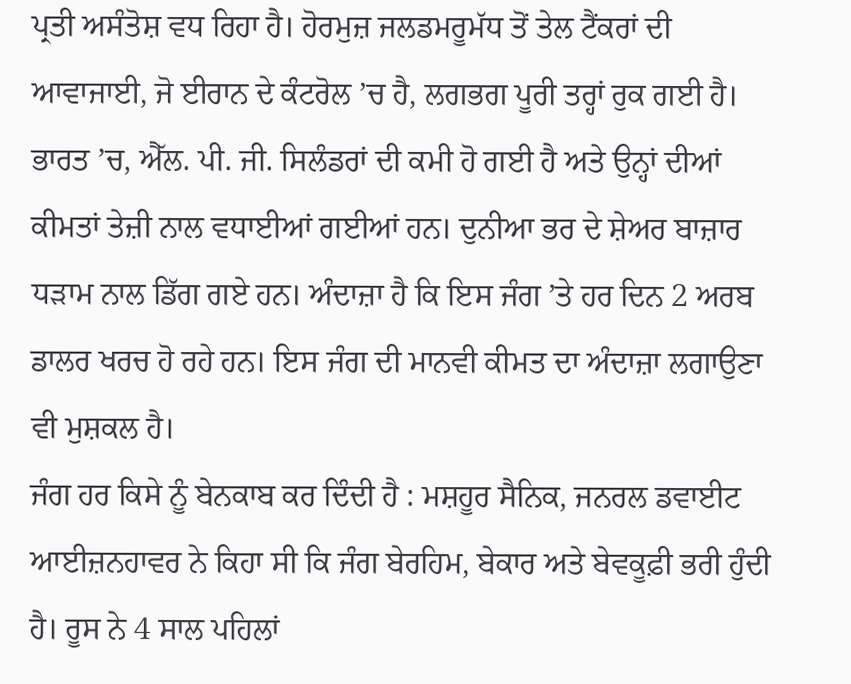ਪ੍ਰਤੀ ਅਸੰਤੋਸ਼ ਵਧ ਰਿਹਾ ਹੈ। ਹੋਰਮੁਜ਼ ਜਲਡਮਰੂਮੱਧ ਤੋਂ ਤੇਲ ਟੈਂਕਰਾਂ ਦੀ ਆਵਾਜਾਈ, ਜੋ ਈਰਾਨ ਦੇ ਕੰਟਰੋਲ ’ਚ ਹੈ, ਲਗਭਗ ਪੂਰੀ ਤਰ੍ਹਾਂ ਰੁਕ ਗਈ ਹੈ। ਭਾਰਤ ’ਚ, ਐੱਲ. ਪੀ. ਜੀ. ਸਿਲੰਡਰਾਂ ਦੀ ਕਮੀ ਹੋ ਗਈ ਹੈ ਅਤੇ ਉਨ੍ਹਾਂ ਦੀਆਂ ਕੀਮਤਾਂ ਤੇਜ਼ੀ ਨਾਲ ਵਧਾਈਆਂ ਗਈਆਂ ਹਨ। ਦੁਨੀਆ ਭਰ ਦੇ ਸ਼ੇਅਰ ਬਾਜ਼ਾਰ ਧੜਾਮ ਨਾਲ ਡਿੱਗ ਗਏ ਹਨ। ਅੰਦਾਜ਼ਾ ਹੈ ਕਿ ਇਸ ਜੰਗ ’ਤੇ ਹਰ ਦਿਨ 2 ਅਰਬ ਡਾਲਰ ਖਰਚ ਹੋ ਰਹੇ ਹਨ। ਇਸ ਜੰਗ ਦੀ ਮਾਨਵੀ ਕੀਮਤ ਦਾ ਅੰਦਾਜ਼ਾ ਲਗਾਉਣਾ ਵੀ ਮੁਸ਼ਕਲ ਹੈ।
ਜੰਗ ਹਰ ਕਿਸੇ ਨੂੰ ਬੇਨਕਾਬ ਕਰ ਦਿੰਦੀ ਹੈ : ਮਸ਼ਹੂਰ ਸੈਨਿਕ, ਜਨਰਲ ਡਵਾਈਟ ਆਈਜ਼ਨਹਾਵਰ ਨੇ ਕਿਹਾ ਸੀ ਕਿ ਜੰਗ ਬੇਰਹਿਮ, ਬੇਕਾਰ ਅਤੇ ਬੇਵਕੂਫ਼ੀ ਭਰੀ ਹੁੰਦੀ ਹੈ। ਰੂਸ ਨੇ 4 ਸਾਲ ਪਹਿਲਾਂ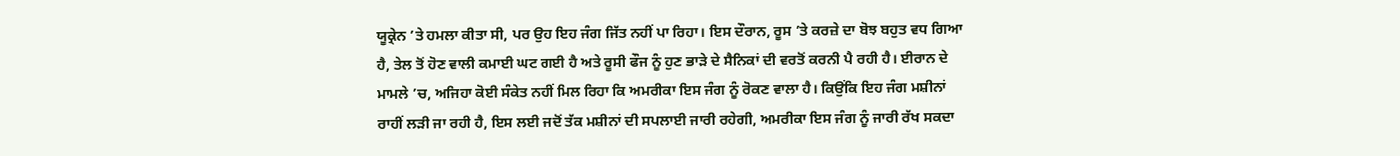ਯੂਕ੍ਰੇਨ ’ਤੇ ਹਮਲਾ ਕੀਤਾ ਸੀ, ਪਰ ਉਹ ਇਹ ਜੰਗ ਜਿੱਤ ਨਹੀਂ ਪਾ ਰਿਹਾ। ਇਸ ਦੌਰਾਨ, ਰੂਸ ’ਤੇ ਕਰਜ਼ੇ ਦਾ ਬੋਝ ਬਹੁਤ ਵਧ ਗਿਆ ਹੈ, ਤੇਲ ਤੋਂ ਹੋਣ ਵਾਲੀ ਕਮਾਈ ਘਟ ਗਈ ਹੈ ਅਤੇ ਰੂਸੀ ਫੌਜ ਨੂੰ ਹੁਣ ਭਾੜੇ ਦੇ ਸੈਨਿਕਾਂ ਦੀ ਵਰਤੋਂ ਕਰਨੀ ਪੈ ਰਹੀ ਹੈ। ਈਰਾਨ ਦੇ ਮਾਮਲੇ ’ਚ, ਅਜਿਹਾ ਕੋਈ ਸੰਕੇਤ ਨਹੀਂ ਮਿਲ ਰਿਹਾ ਕਿ ਅਮਰੀਕਾ ਇਸ ਜੰਗ ਨੂੰ ਰੋਕਣ ਵਾਲਾ ਹੈ। ਕਿਉਂਕਿ ਇਹ ਜੰਗ ਮਸ਼ੀਨਾਂ ਰਾਹੀਂ ਲੜੀ ਜਾ ਰਹੀ ਹੈ, ਇਸ ਲਈ ਜਦੋਂ ਤੱਕ ਮਸ਼ੀਨਾਂ ਦੀ ਸਪਲਾਈ ਜਾਰੀ ਰਹੇਗੀ, ਅਮਰੀਕਾ ਇਸ ਜੰਗ ਨੂੰ ਜਾਰੀ ਰੱਖ ਸਕਦਾ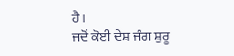ਹੈ।
ਜਦੋਂ ਕੋਈ ਦੇਸ਼ ਜੰਗ ਸ਼ੁਰੂ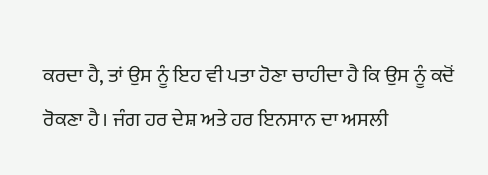ਕਰਦਾ ਹੈ, ਤਾਂ ਉਸ ਨੂੰ ਇਹ ਵੀ ਪਤਾ ਹੋਣਾ ਚਾਹੀਦਾ ਹੈ ਕਿ ਉਸ ਨੂੰ ਕਦੋਂ ਰੋਕਣਾ ਹੈ। ਜੰਗ ਹਰ ਦੇਸ਼ ਅਤੇ ਹਰ ਇਨਸਾਨ ਦਾ ਅਸਲੀ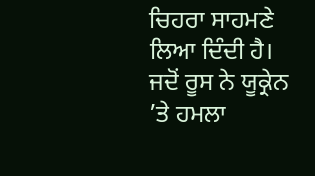ਚਿਹਰਾ ਸਾਹਮਣੇ ਲਿਆ ਦਿੰਦੀ ਹੈ। ਜਦੋਂ ਰੂਸ ਨੇ ਯੂਕ੍ਰੇਨ ’ਤੇ ਹਮਲਾ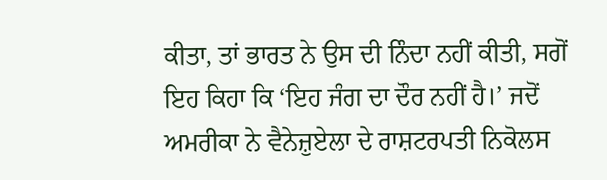ਕੀਤਾ, ਤਾਂ ਭਾਰਤ ਨੇ ਉਸ ਦੀ ਨਿੰਦਾ ਨਹੀਂ ਕੀਤੀ, ਸਗੋਂ ਇਹ ਕਿਹਾ ਕਿ ‘ਇਹ ਜੰਗ ਦਾ ਦੌਰ ਨਹੀਂ ਹੈ।’ ਜਦੋਂ ਅਮਰੀਕਾ ਨੇ ਵੈਨੇਜ਼ੁਏਲਾ ਦੇ ਰਾਸ਼ਟਰਪਤੀ ਨਿਕੋਲਸ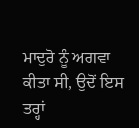ਮਾਦੁਰੋ ਨੂੰ ਅਗਵਾ ਕੀਤਾ ਸੀ, ਉਦੋਂ ਇਸ ਤਰ੍ਹਾਂ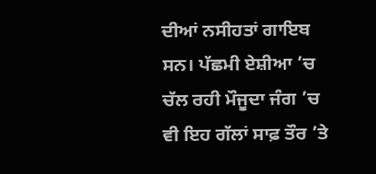ਦੀਆਂ ਨਸੀਹਤਾਂ ਗਾਇਬ ਸਨ। ਪੱਛਮੀ ਏਸ਼ੀਆ ’ਚ ਚੱਲ ਰਹੀ ਮੌਜੂਦਾ ਜੰਗ ’ਚ ਵੀ ਇਹ ਗੱਲਾਂ ਸਾਫ਼ ਤੌਰ ’ਤੇ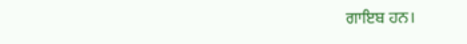ਗਾਇਬ ਹਨ।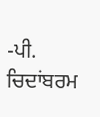-ਪੀ. ਚਿਦਾਂਬਰਮ